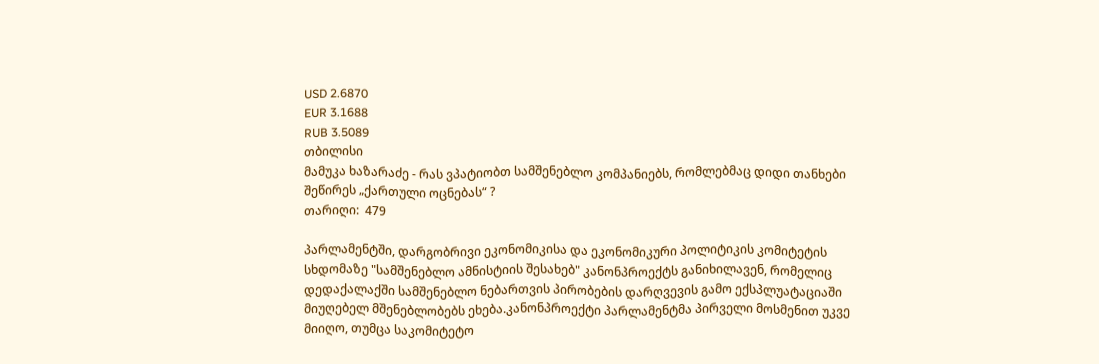USD 2.6870
EUR 3.1688
RUB 3.5089
თბილისი
მამუკა ხაზარაძე - რას ვპატიობთ სამშენებლო კომპანიებს, რომლებმაც დიდი თანხები შეწირეს „ქართული ოცნებას“ ?
თარიღი:  479

პარლამენტში, დარგობრივი ეკონომიკისა და ეკონომიკური პოლიტიკის კომიტეტის სხდომაზე "სამშენებლო ამნისტიის შესახებ" კანონპროექტს განიხილავენ, რომელიც დედაქალაქში სამშენებლო ნებართვის პირობების დარღვევის გამო ექსპლუატაციაში მიუღებელ მშენებლობებს ეხება.კანონპროექტი პარლამენტმა პირველი მოსმენით უკვე მიიღო, თუმცა საკომიტეტო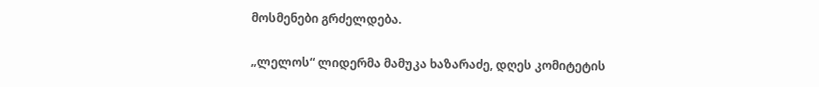მოსმენები გრძელდება.

„ლელოს“ ლიდერმა მამუკა ხაზარაძე, დღეს კომიტეტის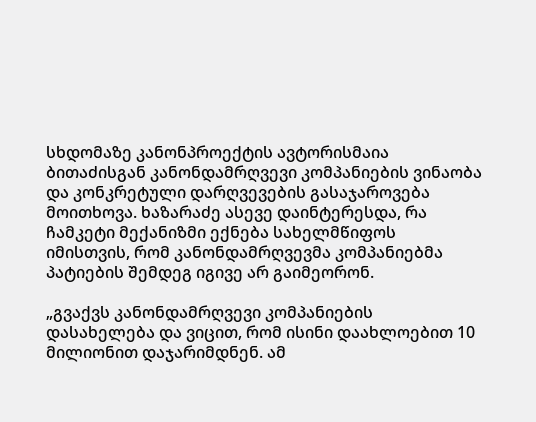სხდომაზე კანონპროექტის ავტორისმაია ბითაძისგან კანონდამრღვევი კომპანიების ვინაობა და კონკრეტული დარღვევების გასაჯაროვება მოითხოვა. ხაზარაძე ასევე დაინტერესდა, რა ჩამკეტი მექანიზმი ექნება სახელმწიფოს იმისთვის, რომ კანონდამრღვევმა კომპანიებმა პატიების შემდეგ იგივე არ გაიმეორონ.

„გვაქვს კანონდამრღვევი კომპანიების დასახელება და ვიცით, რომ ისინი დაახლოებით 10 მილიონით დაჯარიმდნენ. ამ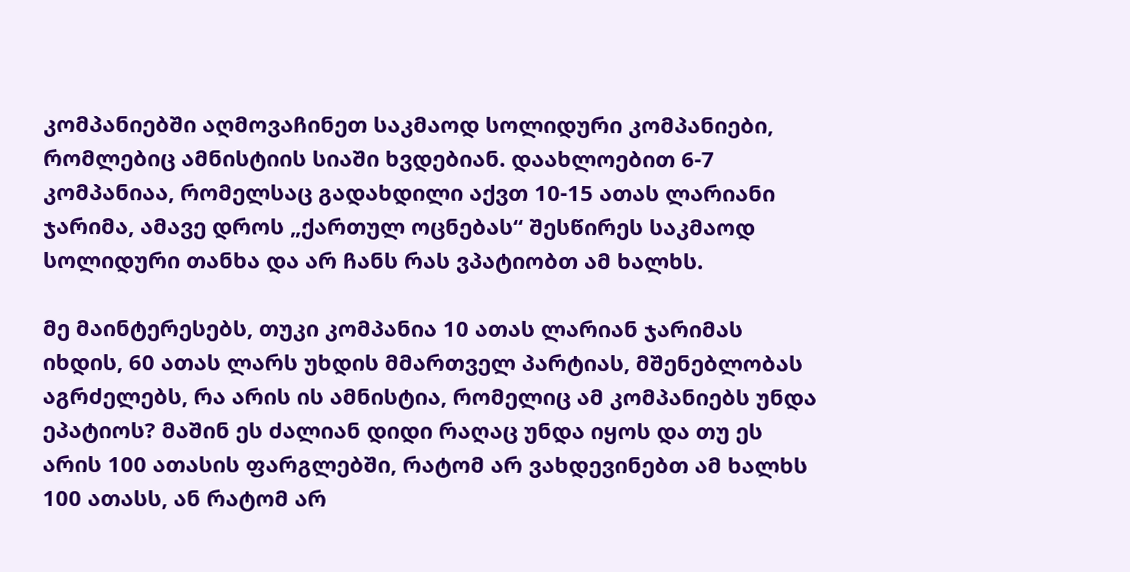კომპანიებში აღმოვაჩინეთ საკმაოდ სოლიდური კომპანიები, რომლებიც ამნისტიის სიაში ხვდებიან. დაახლოებით 6-7 კომპანიაა, რომელსაც გადახდილი აქვთ 10-15 ათას ლარიანი ჯარიმა, ამავე დროს „ქართულ ოცნებას“ შესწირეს საკმაოდ სოლიდური თანხა და არ ჩანს რას ვპატიობთ ამ ხალხს.

მე მაინტერესებს, თუკი კომპანია 10 ათას ლარიან ჯარიმას იხდის, 60 ათას ლარს უხდის მმართველ პარტიას, მშენებლობას აგრძელებს, რა არის ის ამნისტია, რომელიც ამ კომპანიებს უნდა ეპატიოს? მაშინ ეს ძალიან დიდი რაღაც უნდა იყოს და თუ ეს არის 100 ათასის ფარგლებში, რატომ არ ვახდევინებთ ამ ხალხს 100 ათასს, ან რატომ არ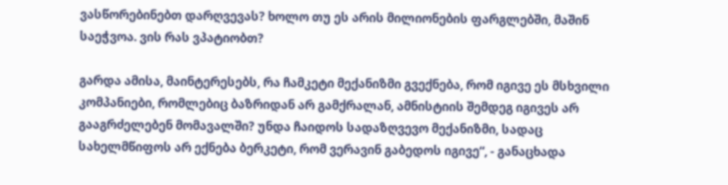ვასწორებინებთ დარღვევას? ხოლო თუ ეს არის მილიონების ფარგლებში, მაშინ საეჭვოა. ვის რას ვპატიობთ?

გარდა ამისა, მაინტერესებს, რა ჩამკეტი მექანიზმი გვექნება, რომ იგივე ეს მსხვილი კომპანიები, რომლებიც ბაზრიდან არ გამქრალან, ამნისტიის შემდეგ იგივეს არ გააგრძელებენ მომავალში? უნდა ჩაიდოს სადაზღვევო მექანიზმი, სადაც სახელმწიფოს არ ექნება ბერკეტი, რომ ვერავინ გაბედოს იგივე“, - განაცხადა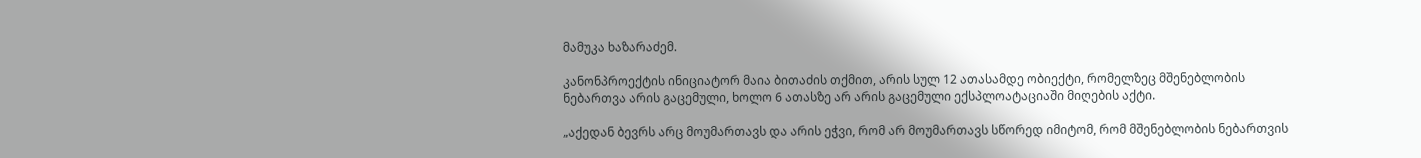მამუკა ხაზარაძემ.

კანონპროექტის ინიციატორ მაია ბითაძის თქმით, არის სულ 12 ათასამდე ობიექტი, რომელზეც მშენებლობის ნებართვა არის გაცემული, ხოლო 6 ათასზე არ არის გაცემული ექსპლოატაციაში მიღების აქტი.

„აქედან ბევრს არც მოუმართავს და არის ეჭვი, რომ არ მოუმართავს სწორედ იმიტომ, რომ მშენებლობის ნებართვის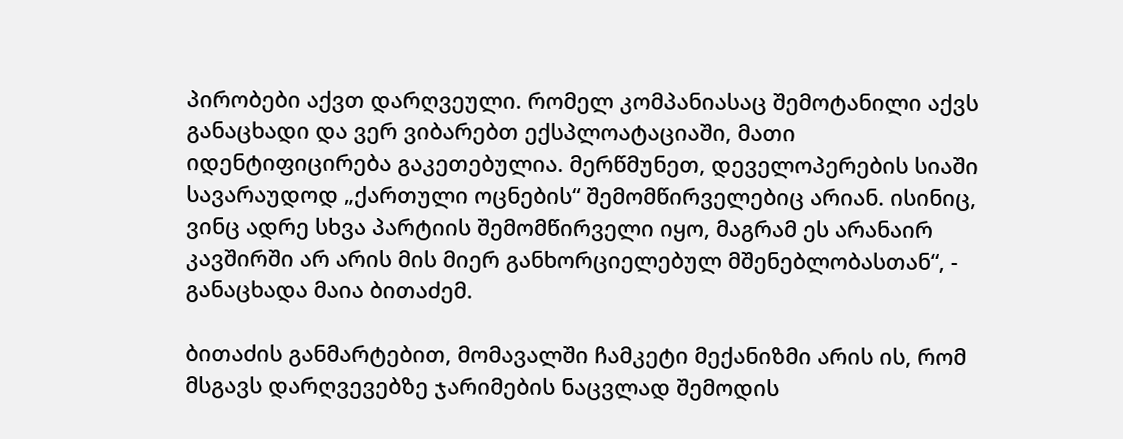პირობები აქვთ დარღვეული. რომელ კომპანიასაც შემოტანილი აქვს განაცხადი და ვერ ვიბარებთ ექსპლოატაციაში, მათი იდენტიფიცირება გაკეთებულია. მერწმუნეთ, დეველოპერების სიაში სავარაუდოდ „ქართული ოცნების“ შემომწირველებიც არიან. ისინიც, ვინც ადრე სხვა პარტიის შემომწირველი იყო, მაგრამ ეს არანაირ კავშირში არ არის მის მიერ განხორციელებულ მშენებლობასთან“, - განაცხადა მაია ბითაძემ.

ბითაძის განმარტებით, მომავალში ჩამკეტი მექანიზმი არის ის, რომ მსგავს დარღვევებზე ჯარიმების ნაცვლად შემოდის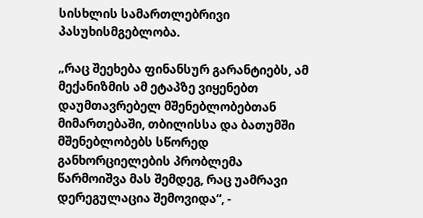სისხლის სამართლებრივი პასუხისმგებლობა.

„რაც შეეხება ფინანსურ გარანტიებს, ამ მექანიზმის ამ ეტაპზე ვიყენებთ დაუმთავრებელ მშენებლობებთან მიმართებაში, თბილისსა და ბათუმში მშენებლობებს სწორედ განხორციელების პრობლემა წარმოიშვა მას შემდეგ, რაც უამრავი დერეგულაცია შემოვიდა“, -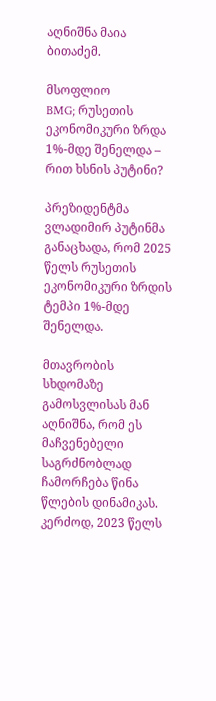აღნიშნა მაია ბითაძემ.

მსოფლიო
BMG; რუსეთის ეკონომიკური ზრდა 1%-მდე შენელდა – რით ხსნის პუტინი?

პრეზიდენტმა ვლადიმირ პუტინმა განაცხადა, რომ 2025 წელს რუსეთის ეკონომიკური ზრდის ტემპი 1%-მდე შენელდა.

მთავრობის სხდომაზე გამოსვლისას მან აღნიშნა, რომ ეს მაჩვენებელი საგრძნობლად ჩამორჩება წინა წლების დინამიკას. კერძოდ, 2023 წელს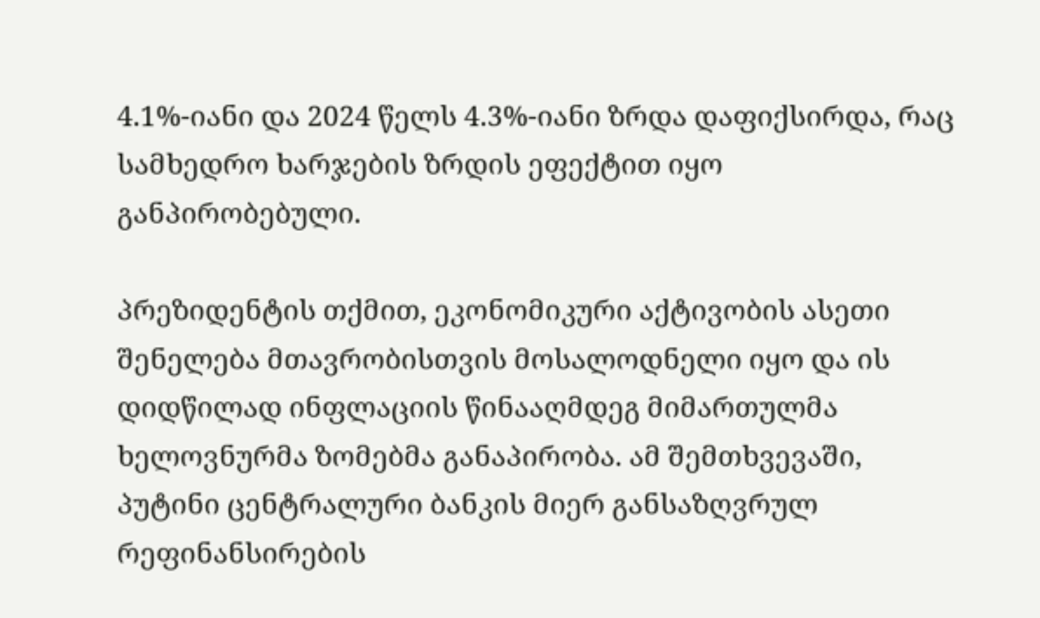4.1%-იანი და 2024 წელს 4.3%-იანი ზრდა დაფიქსირდა, რაც სამხედრო ხარჯების ზრდის ეფექტით იყო განპირობებული.

პრეზიდენტის თქმით, ეკონომიკური აქტივობის ასეთი შენელება მთავრობისთვის მოსალოდნელი იყო და ის დიდწილად ინფლაციის წინააღმდეგ მიმართულმა ხელოვნურმა ზომებმა განაპირობა. ამ შემთხვევაში, პუტინი ცენტრალური ბანკის მიერ განსაზღვრულ რეფინანსირების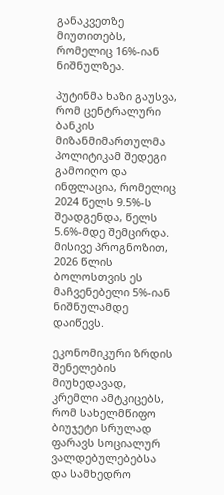განაკვეთზე მიუთითებს, რომელიც 16%-იან ნიშნულზეა.

პუტინმა ხაზი გაუსვა, რომ ცენტრალური ბანკის მიზანმიმართულმა პოლიტიკამ შედეგი გამოიღო და ინფლაცია, რომელიც 2024 წელს 9.5%-ს შეადგენდა, წელს 5.6%-მდე შემცირდა. მისივე პროგნოზით, 2026 წლის ბოლოსთვის ეს მაჩვენებელი 5%-იან ნიშნულამდე დაიწევს.

ეკონომიკური ზრდის შენელების მიუხედავად, კრემლი ამტკიცებს, რომ სახელმწიფო ბიუჯეტი სრულად ფარავს სოციალურ ვალდებულებებსა და სამხედრო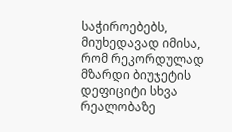საჭიროებებს, მიუხედავად იმისა, რომ რეკორდულად მზარდი ბიუჯეტის დეფიციტი სხვა რეალობაზე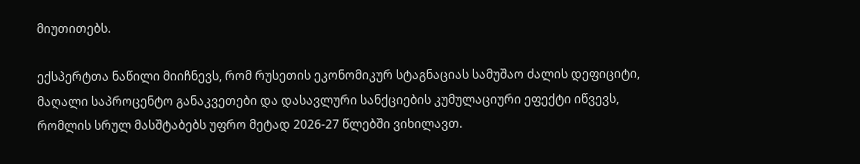მიუთითებს.

ექსპერტთა ნაწილი მიიჩნევს, რომ რუსეთის ეკონომიკურ სტაგნაციას სამუშაო ძალის დეფიციტი, მაღალი საპროცენტო განაკვეთები და დასავლური სანქციების კუმულაციური ეფექტი იწვევს, რომლის სრულ მასშტაბებს უფრო მეტად 2026-27 წლებში ვიხილავთ.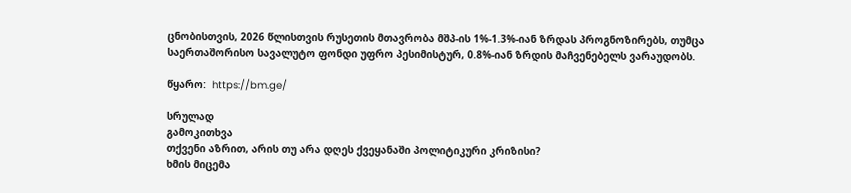ცნობისთვის, 2026 წლისთვის რუსეთის მთავრობა მშპ-ის 1%-1.3%-იან ზრდას პროგნოზირებს, თუმცა საერთაშორისო სავალუტო ფონდი უფრო პესიმისტურ, 0.8%-იან ზრდის მაჩვენებელს ვარაუდობს.

წყარო:  https://bm.ge/

სრულად
გამოკითხვა
თქვენი აზრით, არის თუ არა დღეს ქვეყანაში პოლიტიკური კრიზისი?
ხმის მიცემა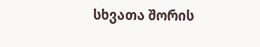სხვათა შორის